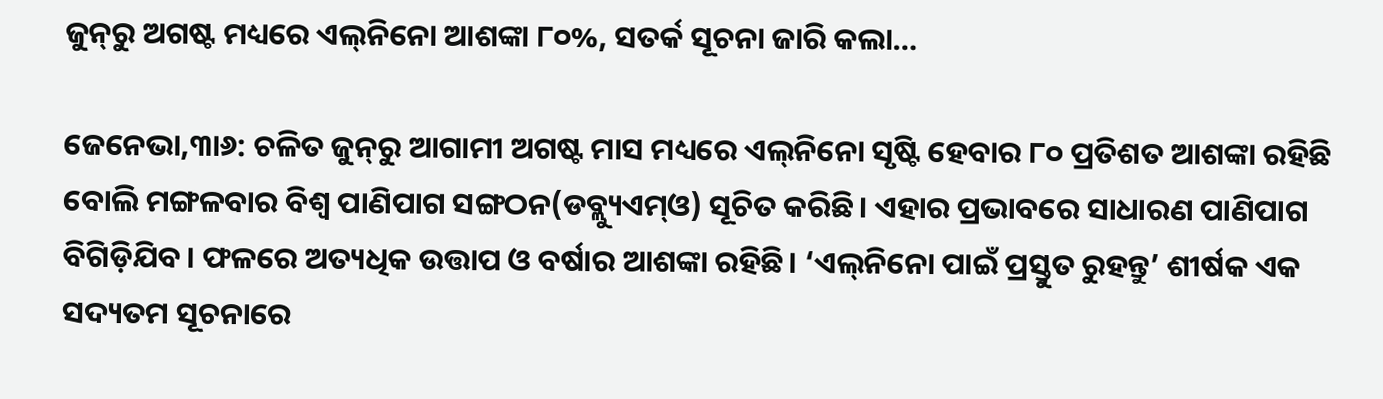ଜୁନ୍‌ରୁ ଅଗଷ୍ଟ ମଧ୍ୟରେ ଏଲ୍‌ନିନୋ ଆଶଙ୍କା ୮୦%, ସତର୍କ ସୂଚନା ଜାରି କଲା…

ଜେନେଭା,୩ା୬: ଚଳିତ ଜୁନ୍‌ରୁ ଆଗାମୀ ଅଗଷ୍ଟ ମାସ ମଧ୍ୟରେ ଏଲ୍‌ନିନୋ ସୃଷ୍ଟି ହେବାର ୮୦ ପ୍ରତିଶତ ଆଶଙ୍କା ରହିଛି ବୋଲି ମଙ୍ଗଳବାର ବିଶ୍ୱ ପାଣିପାଗ ସଙ୍ଗଠନ(ଡବ୍ଲ୍ୟୁଏମ୍‌ଓ) ସୂଚିତ କରିଛି। ଏହାର ପ୍ରଭାବରେ ସାଧାରଣ ପାଣିପାଗ ବିଗିଡ଼ିଯିବ। ଫଳରେ ଅତ୍ୟଧିକ ଉତ୍ତାପ ଓ ବର୍ଷାର ଆଶଙ୍କା ରହିଛି। ‘ଏଲ୍‌ନିନୋ ପାଇଁ ପ୍ରସ୍ତୁତ ରୁହନ୍ତୁ’ ଶୀର୍ଷକ ଏକ ସଦ୍ୟତମ ସୂଚନାରେ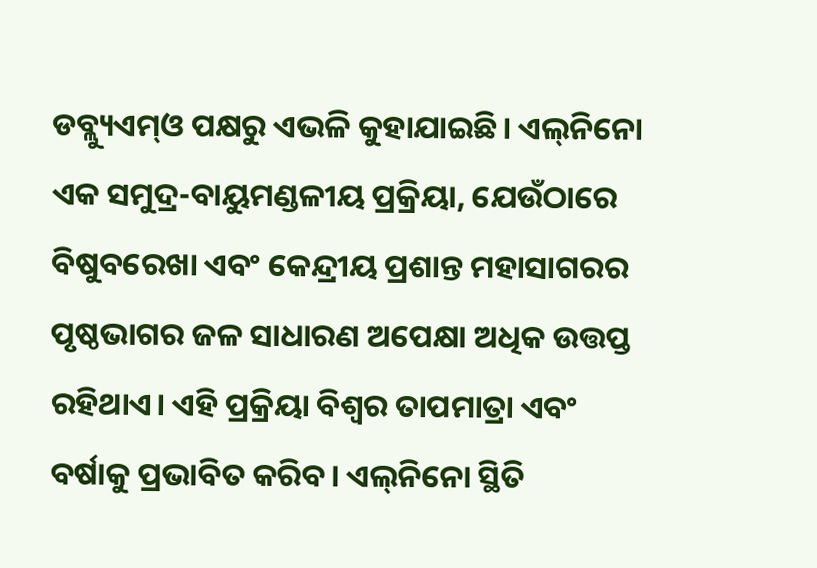ଡବ୍ଲ୍ୟୁଏମ୍‌ଓ ପକ୍ଷରୁ ଏଭଳି କୁହାଯାଇଛି। ଏଲ୍‌ନିନୋ ଏକ ସମୁଦ୍ର-ବାୟୁମଣ୍ଡଳୀୟ ପ୍ରକ୍ରିୟା, ଯେଉଁଠାରେ ବିଷୁବରେଖା ଏବଂ କେନ୍ଦ୍ରୀୟ ପ୍ରଶାନ୍ତ ମହାସାଗରର ପୃଷ୍ଠଭାଗର ଜଳ ସାଧାରଣ ଅପେକ୍ଷା ଅଧିକ ଉତ୍ତପ୍ତ ରହିଥାଏ। ଏହି ପ୍ରକ୍ରିୟା ବିଶ୍ୱର ତାପମାତ୍ରା ଏବଂ ବର୍ଷାକୁ ପ୍ରଭାବିତ କରିବ। ଏଲ୍‌ନିନୋ ସ୍ଥିତି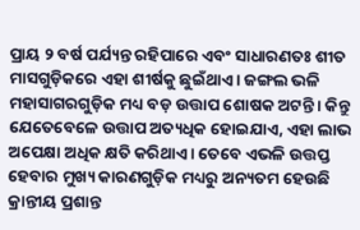ପ୍ରାୟ ୨ ବର୍ଷ ପର୍ଯ୍ୟନ୍ତ ରହିପାରେ ଏବଂ ସାଧାରଣତଃ ଶୀତ ମାସଗୁଡ଼ିକରେ ଏହା ଶୀର୍ଷକୁ ଛୁଇଁଥାଏ। ଜଙ୍ଗଲ ଭଳି ମହାସାଗରଗୁଡ଼ିକ ମଧ୍ୟ ବଡ଼ ଉତ୍ତାପ ଶୋଷକ ଅଟନ୍ତି। କିନ୍ତୁ ଯେତେବେଳେ ଉତ୍ତାପ ଅତ୍ୟଧିକ ହୋଇଯାଏ, ଏହା ଲାଭ ଅପେକ୍ଷା ଅଧିକ କ୍ଷତି କରିଥାଏ। ତେବେ ଏଭଳି ଉତ୍ତପ୍ତ ହେବାର ମୁଖ୍ୟ କାରଣଗୁଡ଼ିକ ମଧ୍ୟରୁ ଅନ୍ୟତମ ହେଉଛି କ୍ରାନ୍ତୀୟ ପ୍ରଶାନ୍ତ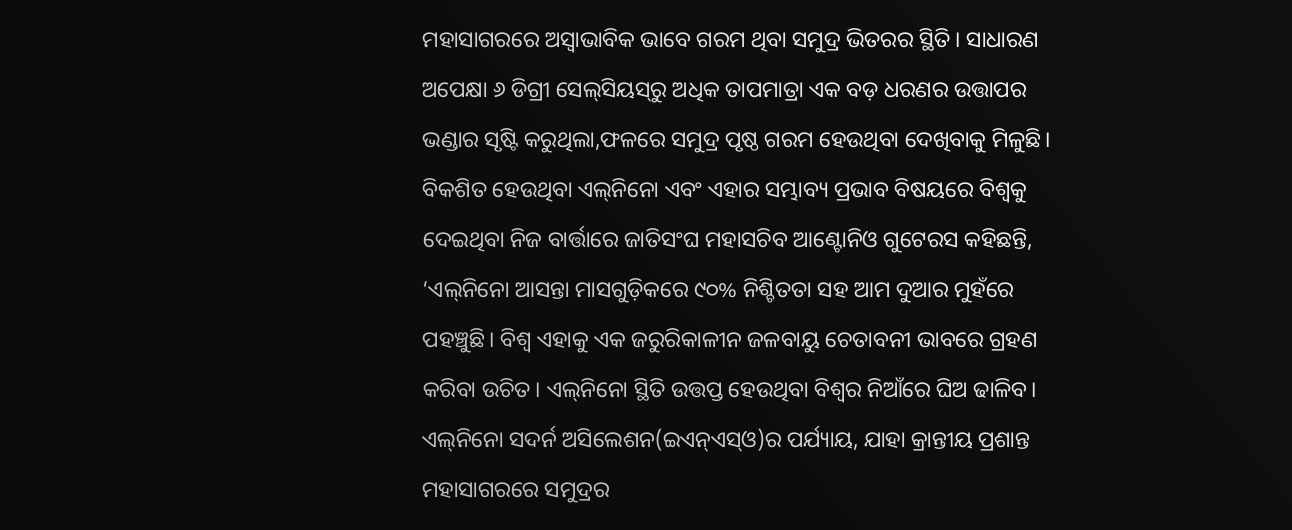ମହାସାଗରରେ ଅସ୍ବାଭାବିକ ଭାବେ ଗରମ ଥିବା ସମୁଦ୍ର ଭିତରର ସ୍ଥିତି। ସାଧାରଣ ଅପେକ୍ଷା ୬ ଡିଗ୍ରୀ ସେଲ୍‌ସିୟସ୍‌ରୁ ଅଧିକ ତାପମାତ୍ରା ଏକ ବଡ଼ ଧରଣର ଉତ୍ତାପର ଭଣ୍ଡାର ସୃଷ୍ଟି କରୁଥିଲା,ଫଳରେ ସମୁଦ୍ର ପୃଷ୍ଠ ଗରମ ହେଉଥିବା ଦେଖିବାକୁ ମିଳୁଛି। ବିକଶିତ ହେଉଥିବା ଏଲ୍‌ନିନୋ ଏବଂ ଏହାର ସମ୍ଭାବ୍ୟ ପ୍ରଭାବ ବିଷୟରେ ବିଶ୍ୱକୁ ଦେଇଥିବା ନିଜ ବାର୍ତ୍ତାରେ ଜାତିସଂଘ ମହାସଚିବ ଆଣ୍ଟୋନିଓ ଗୁଟେରସ କହିଛନ୍ତି, ‘ଏଲ୍‌ନିନୋ ଆସନ୍ତା ମାସଗୁଡ଼ିକରେ ୯୦% ନିଶ୍ଚିତତା ସହ ଆମ ଦୁଆର ମୁହଁରେ ପହଞ୍ଚୁଛି। ବିଶ୍ୱ ଏହାକୁ ଏକ ଜରୁରିକାଳୀନ ଜଳବାୟୁ ଚେତାବନୀ ଭାବରେ ଗ୍ରହଣ କରିବା ଉଚିତ। ଏଲ୍‌ନିନୋ ସ୍ଥିତି ଉତ୍ତପ୍ତ ହେଉଥିବା ବିଶ୍ୱର ନିଆଁରେ ଘିଅ ଢାଳିବ। ଏଲ୍‌ନିନୋ ସଦର୍ନ ଅସିଲେଶନ(ଇଏନ୍‌ଏସ୍‌ଓ)ର ପର୍ଯ୍ୟାୟ, ଯାହା କ୍ରାନ୍ତୀୟ ପ୍ରଶାନ୍ତ ମହାସାଗରରେ ସମୁଦ୍ରର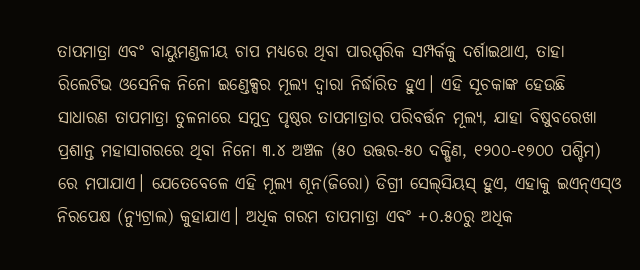ତାପମାତ୍ରା ଏବଂ ବାୟୁମଣ୍ଡଳୀୟ ଚାପ ମଧ୍ୟରେ ଥିବା ପାରସ୍ପରିକ ସମ୍ପର୍କକୁ ଦର୍ଶାଇଥାଏ, ତାହା ରିଲେଟିଭ ଓସେନିକ ନିନୋ ଇଣ୍ଡେକ୍ସର ମୂଲ୍ୟ ଦ୍ୱାରା ନିର୍ଦ୍ଧାରିତ ହୁଏ। ଏହି ସୂଚକାଙ୍କ ହେଉଛି ସାଧାରଣ ତାପମାତ୍ରା ତୁଳନାରେ ସମୁଦ୍ର ପୃଷ୍ଠର ତାପମାତ୍ରାର ପରିବର୍ତ୍ତନ ମୂଲ୍ୟ, ଯାହା ବିଷୁବରେଖା ପ୍ରଶାନ୍ତ ମହାସାଗରରେ ଥିବା ନିନୋ ୩.୪ ଅଞ୍ଚଳ (୫୦ ଉତ୍ତର-୫୦ ଦକ୍ଷିଣ, ୧୨୦୦-୧୭୦୦ ପଶ୍ଚିମ) ରେ ମପାଯାଏ। ଯେତେବେଳେ ଏହି ମୂଲ୍ୟ ଶୂନ(ଜିରୋ) ଡିଗ୍ରୀ ସେଲ୍‌ସିୟସ୍‌ ହୁଏ, ଏହାକୁ ଇଏନ୍‌ଏସ୍‌ଓ ନିରପେକ୍ଷ (ନ୍ୟୁଟ୍ରାଲ) କୁହାଯାଏ। ଅଧିକ ଗରମ ତାପମାତ୍ରା ଏବଂ +୦.୫୦ରୁ ଅଧିକ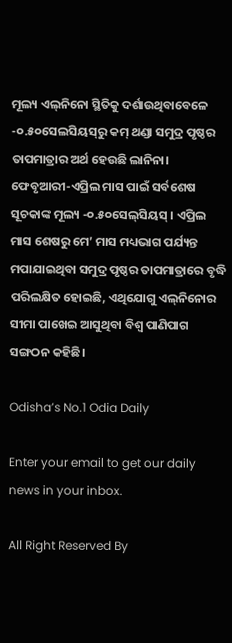ମୂଲ୍ୟ ଏଲ୍‌ନିନୋ ସ୍ଥିତିକୁ ଦର୍ଶାଉଥିବାବେଳେ -୦.୫୦ସେଲସିୟସ୍‌ରୁ କମ୍‌ ଥଣ୍ଡା ସମୁଦ୍ର ପୃଷ୍ଠର ତାପମାତ୍ରାର ଅର୍ଥ ହେଉଛି ଲାନିନା। ଫେବୃଆରୀ-ଏପ୍ରିଲ ମାସ ପାଇଁ ସର୍ବଶେଷ ସୂଚକାଙ୍କ ମୂଲ୍ୟ -୦.୫୦ସେଲ୍‌ସିୟସ୍‌ । ଏପ୍ରିଲ ମାସ ଶେଷରୁ ମେ’ ମାସ ମଧ୍ୟଭାଗ ପର୍ଯ୍ୟନ୍ତ ମପାଯାଇଥିବା ସମୁଦ୍ର ପୃଷ୍ଠର ତାପମାତ୍ରାରେ ବୃଦ୍ଧି ପରିଲକ୍ଷିତ ହୋଇଛି, ଏଥିଯୋଗୁ ଏଲ୍‌ନିନୋର ସୀମା ପାଖେଇ ଆସୁଥିବା ବିଶ୍ୱ ପାଣିପାଗ ସଙ୍ଗଠନ କହିଛି।

Odisha’s No.1 Odia Daily

Enter your email to get our daily news in your inbox.

All Right Reserved By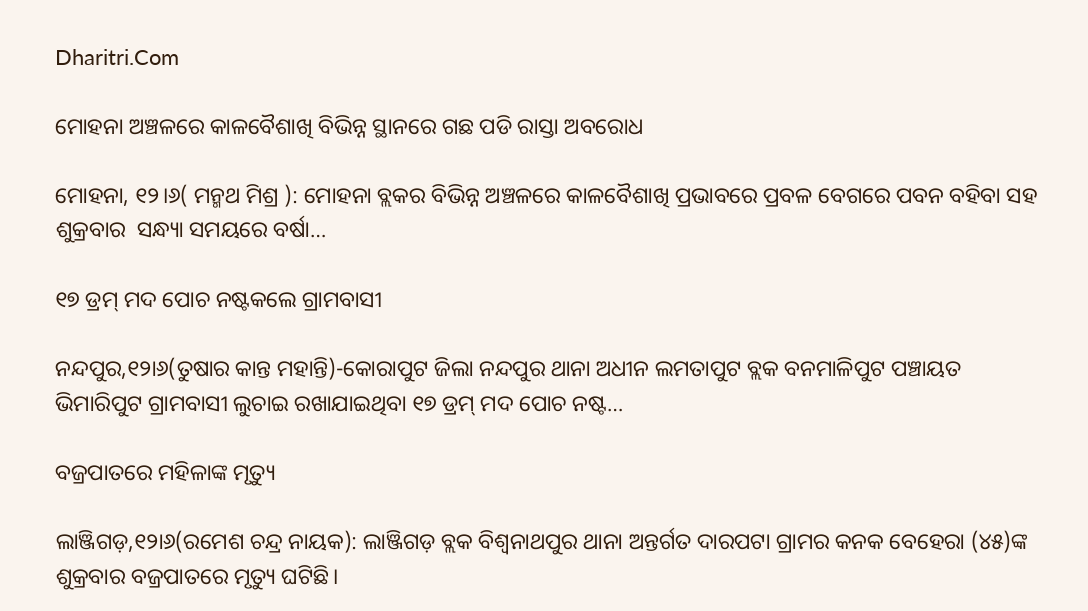Dharitri.Com

ମୋହନା ଅଞ୍ଚଳରେ କାଳବୈଶାଖି ବିଭିନ୍ନ ସ୍ଥାନରେ ଗଛ ପଡି ରାସ୍ତା ଅବରୋଧ

ମୋହନା, ୧୨।୬( ମନ୍ମଥ ମିଶ୍ର ): ମୋହନା ବ୍ଲକର ବିଭିନ୍ନ ଅଞ୍ଚଳରେ କାଳବୈଶାଖି ପ୍ରଭାବରେ ପ୍ରବଳ ବେଗରେ ପବନ ବହିବା ସହ  ଶୁକ୍ରବାର  ସନ୍ଧ୍ୟା ସମୟରେ ବର୍ଷା…

୧୭ ଡ୍ରମ୍‌ ମଦ ପୋଚ ନଷ୍ଟକଲେ ଗ୍ରାମବାସୀ

ନନ୍ଦପୁର,୧୨ା୬(ତୁଷାର କାନ୍ତ ମହାନ୍ତି)-କୋରାପୁଟ ଜିଲା ନନ୍ଦପୁର ଥାନା ଅଧୀନ ଲମତାପୁଟ ବ୍ଲକ ବନମାଳିପୁଟ ପଞ୍ଚାୟତ ଭିମାରିପୁଟ ଗ୍ରାମବାସୀ ଲୁଚାଇ ରଖାଯାଇଥିବା ୧୭ ଡ୍ରମ୍‌ ମଦ ପୋଚ ନଷ୍ଟ…

ବଜ୍ରପାତରେ ମହିଳାଙ୍କ ମୃତ୍ୟୁ

ଲାଞ୍ଜିଗଡ଼,୧୨ା୬(ରମେଶ ଚନ୍ଦ୍ର ନାୟକ): ଲାଞ୍ଜିଗଡ଼ ବ୍ଲକ ବିଶ୍ୱନାଥପୁର ଥାନା ଅନ୍ତର୍ଗତ ଦାରପଟା ଗ୍ରାମର କନକ ବେହେରା (୪୫)ଙ୍କ ଶୁକ୍ରବାର ବଜ୍ରପାତରେ ମୃତ୍ୟୁ ଘଟିଛି।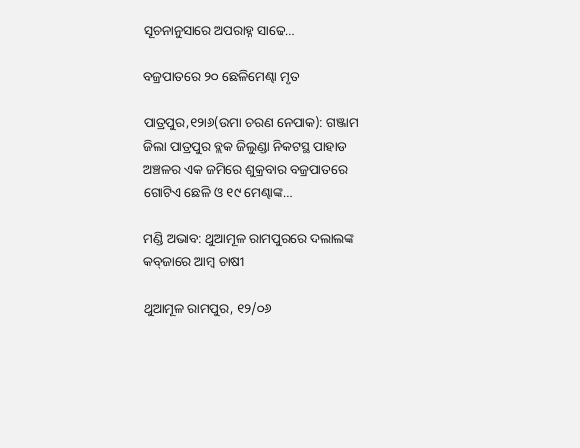ସୂଚନାନୁସାରେ ଅପରାହ୍ନ ସାଢେ…

ବଜ୍ରପାତରେ ୨୦ ଛେଳିମେଣ୍ଢା ମୃତ

ପାତ୍ରପୁର,୧୨ା୬(ଉମା ଚରଣ ନେପାକ): ଗଞ୍ଜାମ ଜିଲା ପାତ୍ରପୁର ବ୍ଲକ ଜିଲୁଣ୍ଡା ନିକଟସ୍ଥ ପାହାଡ ଅଞ୍ଚଳର ଏକ ଜମିରେ ଶୁକ୍ରବାର ବଜ୍ରପାତରେ ଗୋଟିଏ ଛେଳି ଓ ୧୯ ମେଣ୍ଢାଙ୍କ…

ମଣ୍ଡି ଅଭାବ: ଥୁଆମୂଳ ରାମପୁରରେ ଦଲାଲଙ୍କ କବ୍‌ଜାରେ ଆମ୍ବ ଚାଷୀ

ଥୁଆମୂଳ ରାମପୁର, ୧୨/୦୬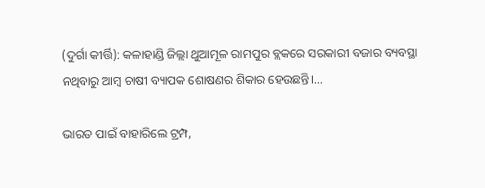(ଦୁର୍ଗା କୀର୍ତ୍ତି): କଳାହାଣ୍ଡି ଜିଲ୍ଲା ଥୁଆମୂଳ ରାମପୁର ବ୍ଲକରେ ସରକାରୀ ବଜାର ବ୍ୟବସ୍ଥା ନଥିବାରୁ ଆମ୍ବ ଚାଷୀ ବ୍ୟାପକ ଶୋଷଣର ଶିକାର ହେଉଛନ୍ତି।…

ଭାରତ ପାଇଁ ବାହାରିଲେ ଟ୍ରମ୍ପ,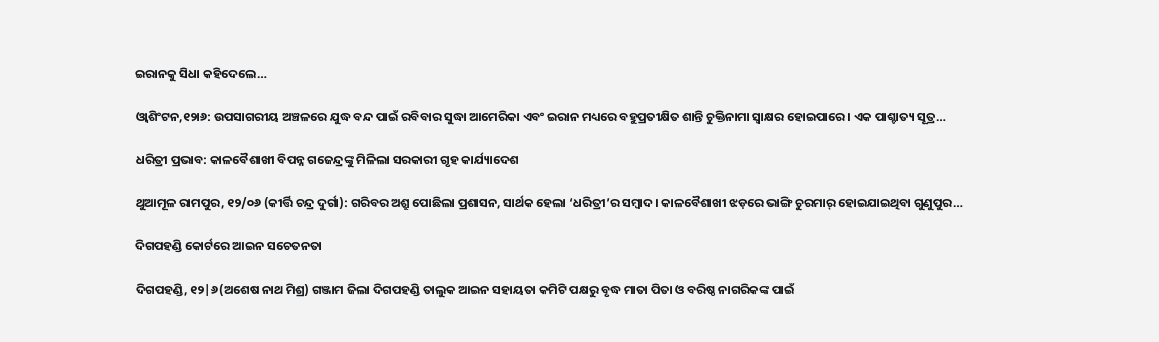ଇରାନକୁ ସିଧା କହିଦେଲେ…

ଓ୍ୱାଶିଂଟନ,୧୨ା୬: ଉପସାଗରୀୟ ଅଞ୍ଚଳରେ ଯୁଦ୍ଧ ବନ୍ଦ ପାଇଁ ରବିବାର ସୁଦ୍ଧା ଆମେରିକା ଏବଂ ଇରାନ ମଧ୍ୟରେ ବହୁପ୍ରତୀକ୍ଷିତ ଶାନ୍ତି ଚୁକ୍ତିନାମା ସ୍ୱାକ୍ଷର ହୋଇପାରେ। ଏକ ପାଶ୍ଚାତ୍ୟ ସୂତ୍ର…

ଧରିତ୍ରୀ ପ୍ରଭାବ: କାଳବୈଶାଖୀ ବିପନ୍ନ ଗଜେନ୍ଦ୍ରଙ୍କୁ ମିଳିଲା ସରକାରୀ ଗୃହ କାର୍ଯ୍ୟାଦେଶ

ଥୁଆମୂଳ ରାମପୁର, ୧୨/୦୬ (କୀର୍ତ୍ତି ଚନ୍ଦ୍ର ଦୁର୍ଗା): ଗରିବର ଅଶ୍ରୁ ପୋଛିଲା ପ୍ରଶାସନ, ସାର୍ଥକ ହେଲା ‘ଧରିତ୍ରୀ’ର ସମ୍ବାଦ। କାଳବୈଶାଖୀ ଝଡ଼ରେ ଭାଙ୍ଗି ଚୁରମାର୍ ହୋଇଯାଇଥିବା ଗୁଣୁପୁର…

ଦିଗପହଣ୍ଡି କୋର୍ଟରେ ଆଇନ ସଚେତନତା

ଦିଗପହଣ୍ଡି, ୧୨|୬(ଅଶେଷ ନାଥ ମିଶ୍ର) ଗଞ୍ଜାମ ଜିଲା ଦିଗପହଣ୍ଡି ତାଲୁକ ଆଇନ ସହାୟତା କମିଟି ପକ୍ଷରୁ ବୃଦ୍ଧ ମାତା ପିତା ଓ ବରିଷ୍ଠ ନାଗରିକଙ୍କ ପାଇଁ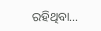ରହିଥିବା…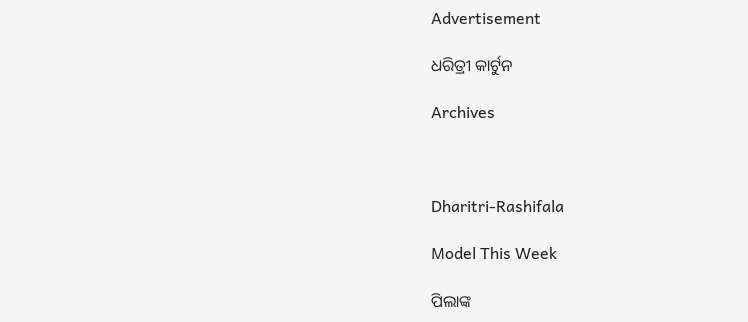Advertisement

ଧରିତ୍ରୀ କାର୍ଟୁନ

Archives



Dharitri-Rashifala

Model This Week

ପିଲାଙ୍କ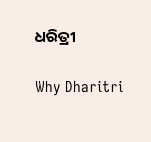ଧରିତ୍ରୀ

Why Dharitri